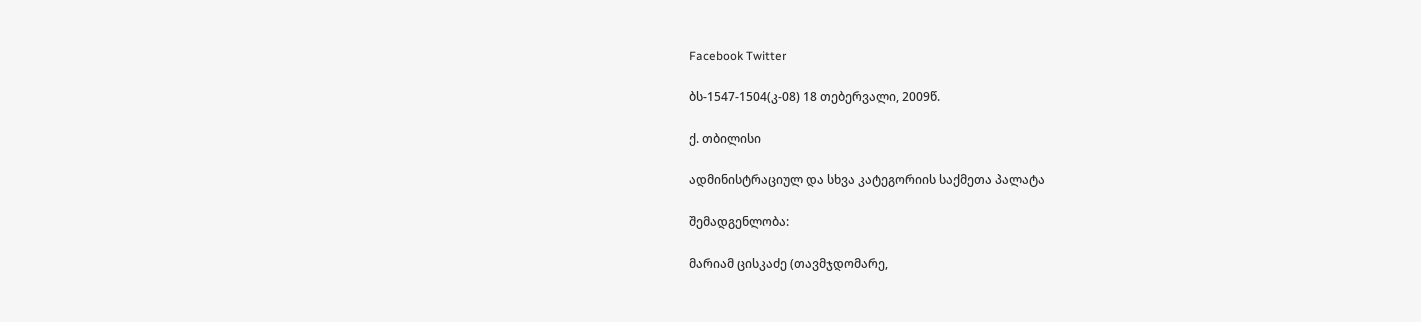Facebook Twitter

ბს-1547-1504(კ-08) 18 თებერვალი, 2009წ.

ქ. თბილისი

ადმინისტრაციულ და სხვა კატეგორიის საქმეთა პალატა

შემადგენლობა:

მარიამ ცისკაძე (თავმჯდომარე,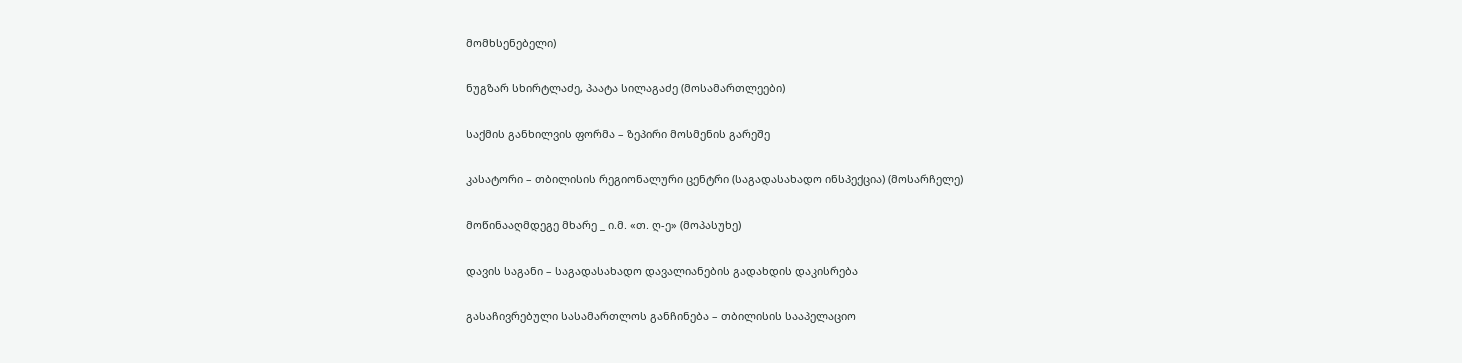მომხსენებელი)

ნუგზარ სხირტლაძე, პაატა სილაგაძე (მოსამართლეები)

საქმის განხილვის ფორმა – ზეპირი მოსმენის გარეშე

კასატორი – თბილისის რეგიონალური ცენტრი (საგადასახადო ინსპექცია) (მოსარჩელე)

მოწინააღმდეგე მხარე _ ი.მ. «თ. ღ-ე» (მოპასუხე)

დავის საგანი – საგადასახადო დავალიანების გადახდის დაკისრება

გასაჩივრებული სასამართლოს განჩინება – თბილისის სააპელაციო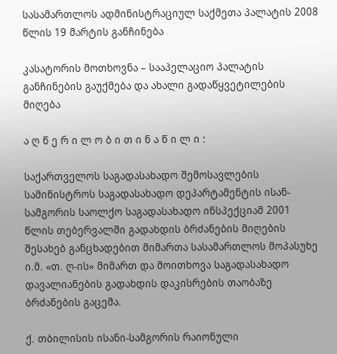სასამართლოს ადმინისტრაციულ საქმეთა პალატის 2008 წლის 19 მარტის განჩინება

კასატორის მოთხოვნა – სააპელაციო პალატის განჩინების გაუქმება და ახალი გადაწყვეტილების მიღება

ა ღ წ ე რ ი ლ ო ბ ი თ ი ნ ა წ ი ლ ი :

საქართველოს საგადასახადო შემოსავლების სამინისტროს საგადასახადო დეპარტამენტის ისან-სამგორის საოლქო საგადასახადო ინსპექციამ 2001 წლის თებერვალში გადახდის ბრძანების მიღების შესახებ განცხადებით მიმართა სასამართლოს მოპასუხე ი.მ. «თ. ღ-ის» მიმართ და მოითხოვა საგადასახადო დავალიანების გადახდის დაკისრების თაობაზე ბრძანების გაცემა.

ქ. თბილისის ისანი-სამგორის რაიონული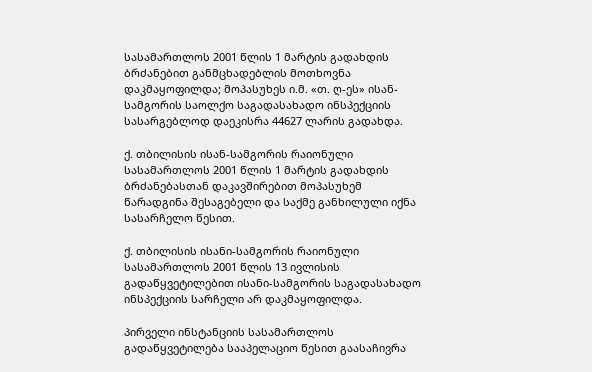სასამართლოს 2001 წლის 1 მარტის გადახდის ბრძანებით განმცხადებლის მოთხოვნა დაკმაყოფილდა; მოპასუხეს ი.მ. «თ. ღ-ეს» ისან-სამგორის საოლქო საგადასახადო ინსპექციის სასარგებლოდ დაეკისრა 44627 ლარის გადახდა.

ქ. თბილისის ისან-სამგორის რაიონული სასამართლოს 2001 წლის 1 მარტის გადახდის ბრძანებასთან დაკავშირებით მოპასუხემ წარადგინა შესაგებელი და საქმე განხილული იქნა სასარჩელო წესით.

ქ. თბილისის ისანი-სამგორის რაიონული სასამართლოს 2001 წლის 13 ივლისის გადაწყვეტილებით ისანი-სამგორის საგადასახადო ინსპექციის სარჩელი არ დაკმაყოფილდა.

პირველი ინსტანციის სასამართლოს გადაწყვეტილება სააპელაციო წესით გაასაჩივრა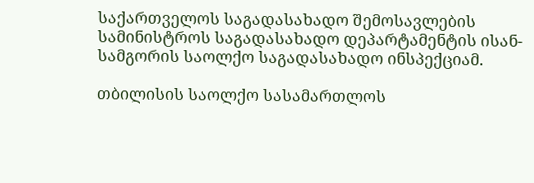საქართველოს საგადასახადო შემოსავლების სამინისტროს საგადასახადო დეპარტამენტის ისან-სამგორის საოლქო საგადასახადო ინსპექციამ.

თბილისის საოლქო სასამართლოს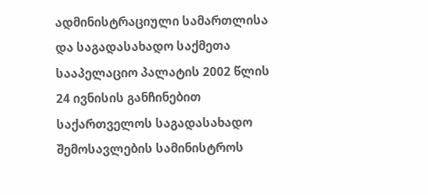ადმინისტრაციული სამართლისა და საგადასახადო საქმეთა სააპელაციო პალატის 2002 წლის 24 ივნისის განჩინებით საქართველოს საგადასახადო შემოსავლების სამინისტროს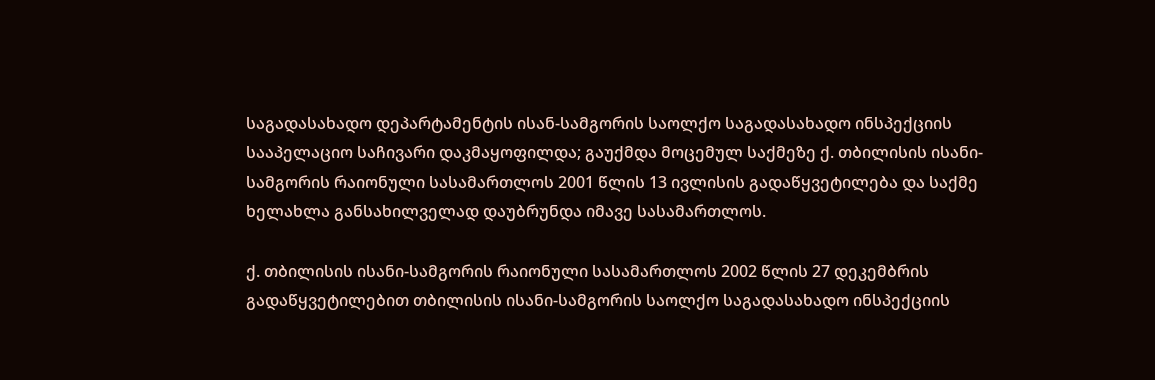საგადასახადო დეპარტამენტის ისან-სამგორის საოლქო საგადასახადო ინსპექციის სააპელაციო საჩივარი დაკმაყოფილდა; გაუქმდა მოცემულ საქმეზე ქ. თბილისის ისანი-სამგორის რაიონული სასამართლოს 2001 წლის 13 ივლისის გადაწყვეტილება და საქმე ხელახლა განსახილველად დაუბრუნდა იმავე სასამართლოს.

ქ. თბილისის ისანი-სამგორის რაიონული სასამართლოს 2002 წლის 27 დეკემბრის გადაწყვეტილებით თბილისის ისანი-სამგორის საოლქო საგადასახადო ინსპექციის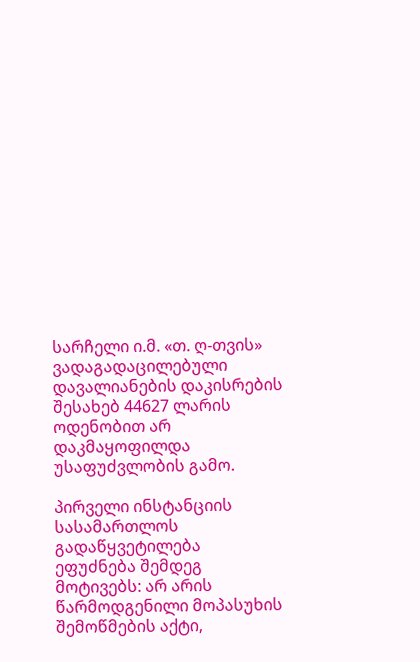სარჩელი ი.მ. «თ. ღ-თვის» ვადაგადაცილებული დავალიანების დაკისრების შესახებ 44627 ლარის ოდენობით არ დაკმაყოფილდა უსაფუძვლობის გამო.

პირველი ინსტანციის სასამართლოს გადაწყვეტილება ეფუძნება შემდეგ მოტივებს: არ არის წარმოდგენილი მოპასუხის შემოწმების აქტი,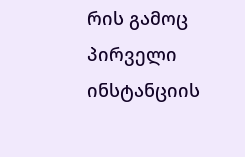რის გამოც პირველი ინსტანციის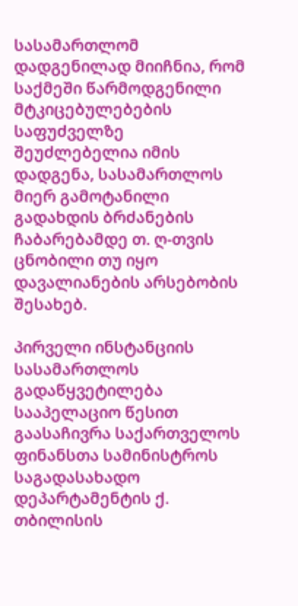სასამართლომ დადგენილად მიიჩნია, რომ საქმეში წარმოდგენილი მტკიცებულებების საფუძველზე შეუძლებელია იმის დადგენა, სასამართლოს მიერ გამოტანილი გადახდის ბრძანების ჩაბარებამდე თ. ღ-თვის ცნობილი თუ იყო დავალიანების არსებობის შესახებ.

პირველი ინსტანციის სასამართლოს გადაწყვეტილება სააპელაციო წესით გაასაჩივრა საქართველოს ფინანსთა სამინისტროს საგადასახადო დეპარტამენტის ქ. თბილისის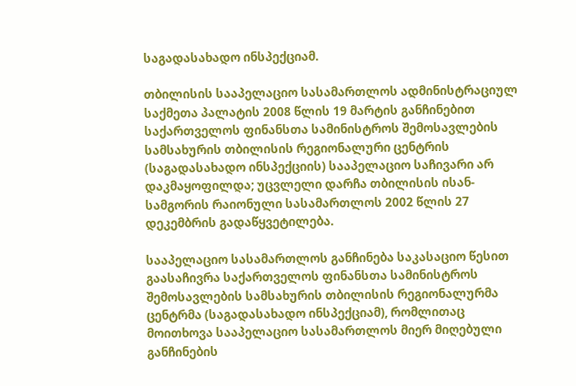საგადასახადო ინსპექციამ.

თბილისის სააპელაციო სასამართლოს ადმინისტრაციულ საქმეთა პალატის 2008 წლის 19 მარტის განჩინებით საქართველოს ფინანსთა სამინისტროს შემოსავლების სამსახურის თბილისის რეგიონალური ცენტრის (საგადასახადო ინსპექციის) სააპელაციო საჩივარი არ დაკმაყოფილდა; უცვლელი დარჩა თბილისის ისან-სამგორის რაიონული სასამართლოს 2002 წლის 27 დეკემბრის გადაწყვეტილება.

სააპელაციო სასამართლოს განჩინება საკასაციო წესით გაასაჩივრა საქართველოს ფინანსთა სამინისტროს შემოსავლების სამსახურის თბილისის რეგიონალურმა ცენტრმა (საგადასახადო ინსპექციამ), რომლითაც მოითხოვა სააპელაციო სასამართლოს მიერ მიღებული განჩინების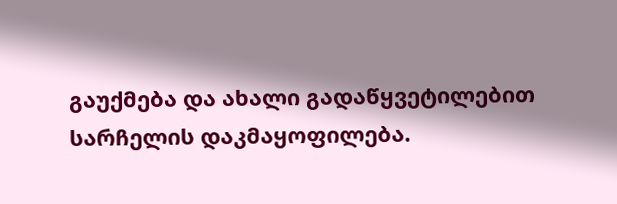გაუქმება და ახალი გადაწყვეტილებით სარჩელის დაკმაყოფილება.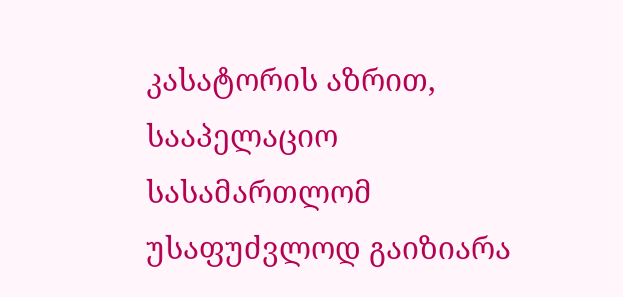კასატორის აზრით, სააპელაციო სასამართლომ უსაფუძვლოდ გაიზიარა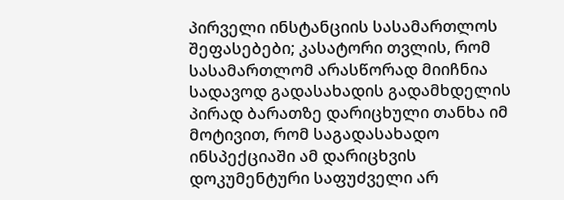პირველი ინსტანციის სასამართლოს შეფასებები; კასატორი თვლის, რომ სასამართლომ არასწორად მიიჩნია სადავოდ გადასახადის გადამხდელის პირად ბარათზე დარიცხული თანხა იმ მოტივით, რომ საგადასახადო ინსპექციაში ამ დარიცხვის დოკუმენტური საფუძველი არ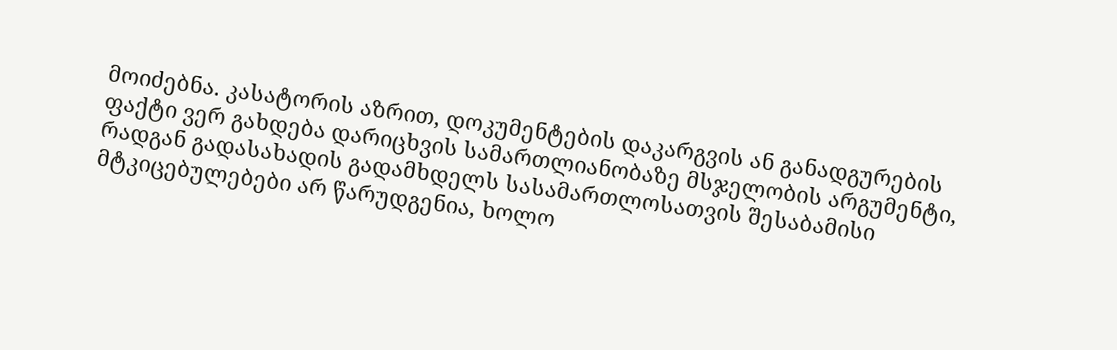მოიძებნა. კასატორის აზრით, დოკუმენტების დაკარგვის ან განადგურების ფაქტი ვერ გახდება დარიცხვის სამართლიანობაზე მსჯელობის არგუმენტი, რადგან გადასახადის გადამხდელს სასამართლოსათვის შესაბამისი მტკიცებულებები არ წარუდგენია, ხოლო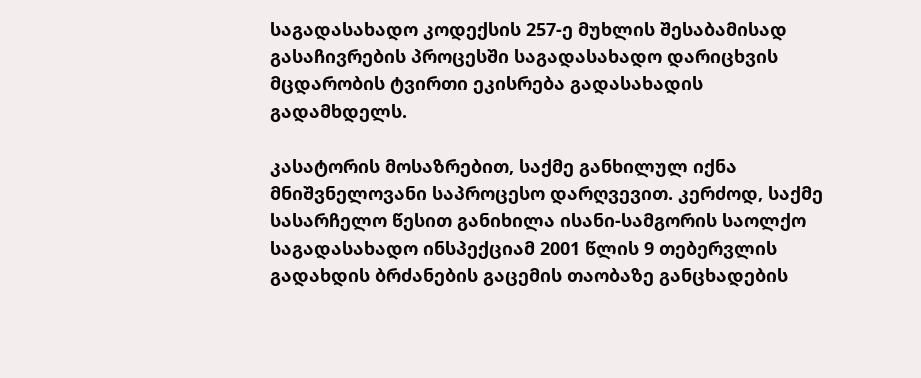საგადასახადო კოდექსის 257-ე მუხლის შესაბამისად გასაჩივრების პროცესში საგადასახადო დარიცხვის მცდარობის ტვირთი ეკისრება გადასახადის გადამხდელს.

კასატორის მოსაზრებით, საქმე განხილულ იქნა მნიშვნელოვანი საპროცესო დარღვევით. კერძოდ, საქმე სასარჩელო წესით განიხილა ისანი-სამგორის საოლქო საგადასახადო ინსპექციამ 2001 წლის 9 თებერვლის გადახდის ბრძანების გაცემის თაობაზე განცხადების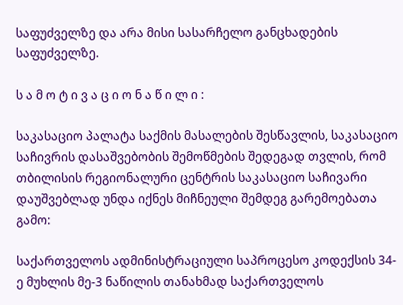საფუძველზე და არა მისი სასარჩელო განცხადების საფუძველზე.

ს ა მ ო ტ ი ვ ა ც ი ო ნ ა წ ი ლ ი :

საკასაციო პალატა საქმის მასალების შესწავლის, საკასაციო საჩივრის დასაშვებობის შემოწმების შედეგად თვლის, რომ თბილისის რეგიონალური ცენტრის საკასაციო საჩივარი დაუშვებლად უნდა იქნეს მიჩნეული შემდეგ გარემოებათა გამო:

საქართველოს ადმინისტრაციული საპროცესო კოდექსის 34-ე მუხლის მე-3 ნაწილის თანახმად საქართველოს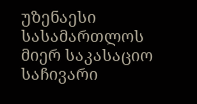უზენაესი სასამართლოს მიერ საკასაციო საჩივარი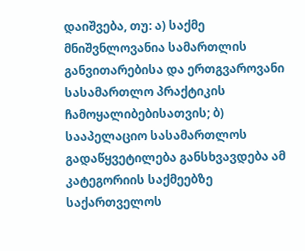დაიშვება, თუ: ა) საქმე მნიშვნლოვანია სამართლის განვითარებისა და ერთგვაროვანი სასამართლო პრაქტიკის ჩამოყალიბებისათვის; ბ) სააპელაციო სასამართლოს გადაწყვეტილება განსხვავდება ამ კატეგორიის საქმეებზე საქართველოს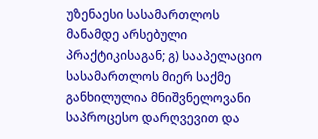უზენაესი სასამართლოს მანამდე არსებული პრაქტიკისაგან; გ) სააპელაციო სასამართლოს მიერ საქმე განხილულია მნიშვნელოვანი საპროცესო დარღვევით და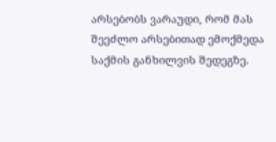არსებობს ვარაუდი, რომ მას შეეძლო არსებითად ემოქმედა საქმის განხილვის შედეგზე.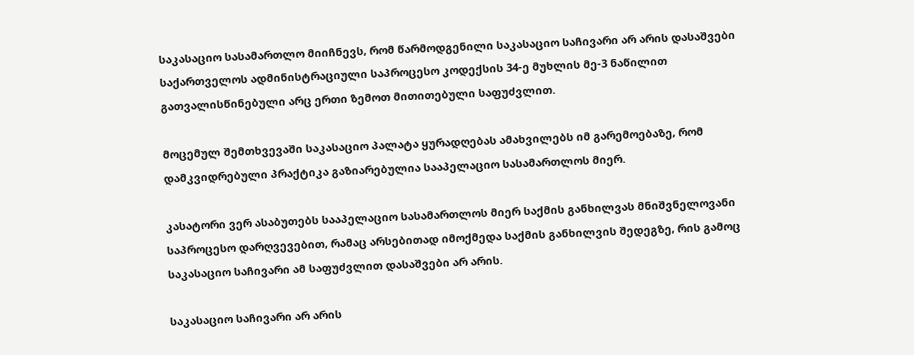საკასაციო სასამართლო მიიჩნევს, რომ წარმოდგენილი საკასაციო საჩივარი არ არის დასაშვები საქართველოს ადმინისტრაციული საპროცესო კოდექსის 34-ე მუხლის მე-3 ნაწილით გათვალისწინებული არც ერთი ზემოთ მითითებული საფუძვლით.

მოცემულ შემთხვევაში საკასაციო პალატა ყურადღებას ამახვილებს იმ გარემოებაზე, რომ დამკვიდრებული პრაქტიკა გაზიარებულია სააპელაციო სასამართლოს მიერ.

კასატორი ვერ ასაბუთებს სააპელაციო სასამართლოს მიერ საქმის განხილვას მნიშვნელოვანი საპროცესო დარღვევებით, რამაც არსებითად იმოქმედა საქმის განხილვის შედეგზე, რის გამოც საკასაციო საჩივარი ამ საფუძვლით დასაშვები არ არის.

საკასაციო საჩივარი არ არის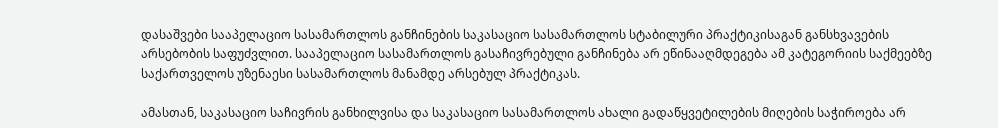დასაშვები სააპელაციო სასამართლოს განჩინების საკასაციო სასამართლოს სტაბილური პრაქტიკისაგან განსხვავების არსებობის საფუძვლით. სააპელაციო სასამართლოს გასაჩივრებული განჩინება არ ეწინააღმდეგება ამ კატეგორიის საქმეებზე საქართველოს უზენაესი სასამართლოს მანამდე არსებულ პრაქტიკას.

ამასთან, საკასაციო საჩივრის განხილვისა და საკასაციო სასამართლოს ახალი გადაწყვეტილების მიღების საჭიროება არ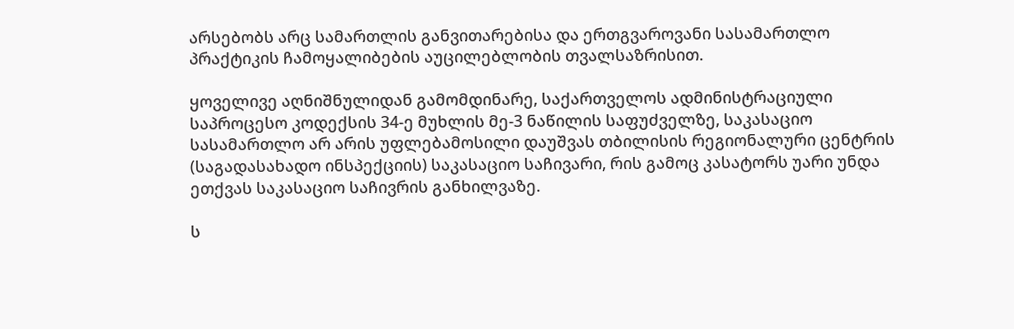არსებობს არც სამართლის განვითარებისა და ერთგვაროვანი სასამართლო პრაქტიკის ჩამოყალიბების აუცილებლობის თვალსაზრისით.

ყოველივე აღნიშნულიდან გამომდინარე, საქართველოს ადმინისტრაციული საპროცესო კოდექსის 34-ე მუხლის მე-3 ნაწილის საფუძველზე, საკასაციო სასამართლო არ არის უფლებამოსილი დაუშვას თბილისის რეგიონალური ცენტრის (საგადასახადო ინსპექციის) საკასაციო საჩივარი, რის გამოც კასატორს უარი უნდა ეთქვას საკასაციო საჩივრის განხილვაზე.

ს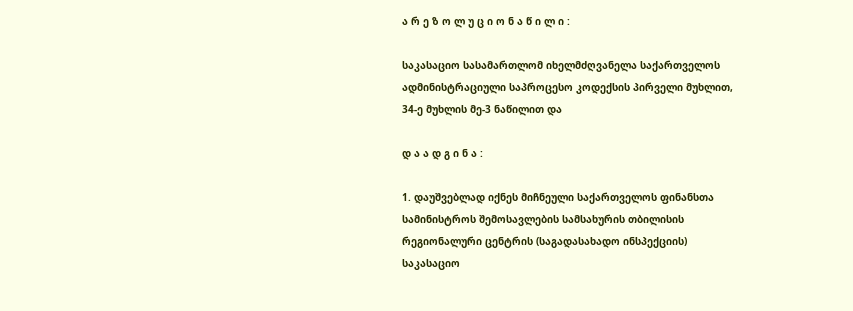ა რ ე ზ ო ლ უ ც ი ო ნ ა წ ი ლ ი :

საკასაციო სასამართლომ იხელმძღვანელა საქართველოს ადმინისტრაციული საპროცესო კოდექსის პირველი მუხლით, 34-ე მუხლის მე-3 ნაწილით და

დ ა ა დ გ ი ნ ა :

1. დაუშვებლად იქნეს მიჩნეული საქართველოს ფინანსთა სამინისტროს შემოსავლების სამსახურის თბილისის რეგიონალური ცენტრის (საგადასახადო ინსპექციის) საკასაციო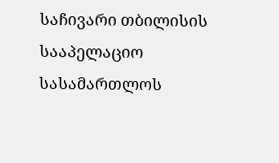საჩივარი თბილისის სააპელაციო სასამართლოს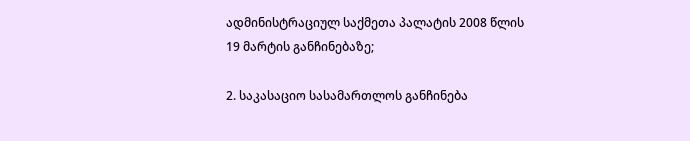ადმინისტრაციულ საქმეთა პალატის 2008 წლის 19 მარტის განჩინებაზე;

2. საკასაციო სასამართლოს განჩინება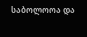საბოლოოა და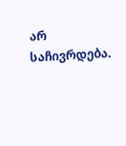არ საჩივრდება.